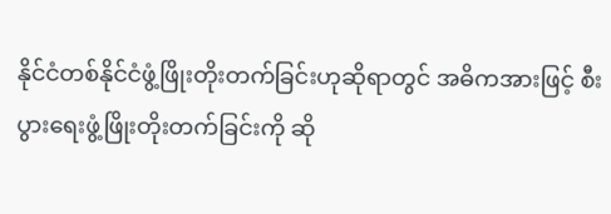နိုင်ငံတစ်နိုင်ငံဖွံ့ဖြိုးတိုးတက်ခြင်းဟုဆိုရာတွင် အဓိကအားဖြင့် စီးပွားရေးဖွံ့ဖြိုးတိုးတက်ခြင်းကို ဆို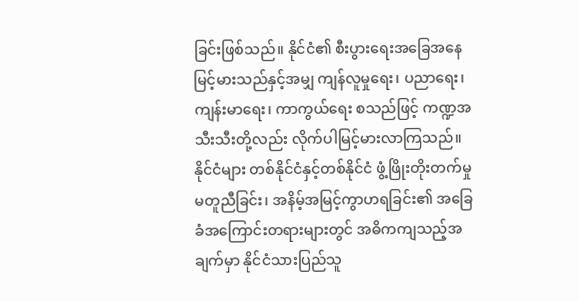ခြင်းဖြစ်သည်။ နိုင်ငံ၏ စီးပွားရေးအခြေအနေ မြင့်မားသည်နှင့်အမျှ ကျန်လူမှုရေး၊ ပညာရေး၊ ကျန်းမာရေး၊ ကာကွယ်ရေး စသည်ဖြင့် ကဏ္ဍအသီးသီးတို့လည်း လိုက်ပါမြင့်မားလာကြသည်။ နိုင်ငံများ တစ်နိုင်ငံနှင့်တစ်နိုင်ငံ ဖွံ့ဖြိုးတိုးတက်မှုမတူညီခြင်း၊ အနိမ့်အမြင့်ကွာဟရခြင်း၏ အခြေခံအကြောင်းတရားများတွင် အဓိကကျသည့်အချက်မှာ နိုင်ငံသားပြည်သူ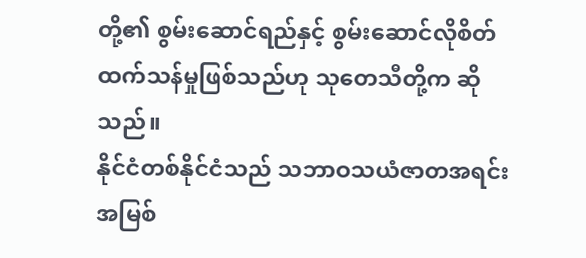တို့၏ စွမ်းဆောင်ရည်နှင့် စွမ်းဆောင်လိုစိတ်ထက်သန်မှုဖြစ်သည်ဟု သုတေသီတို့က ဆိုသည်။
နိုင်ငံတစ်နိုင်ငံသည် သဘာဝသယံဇာတအရင်းအမြစ်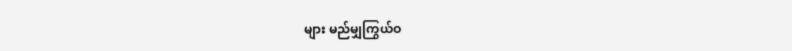များ မည်မျှကြွယ်ဝ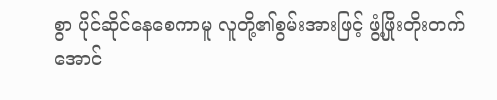စွာ ပိုင်ဆိုင်နေစေကာမူ လူတို့၏စွမ်းအားဖြင့် ဖွံ့ဖြိုးတိုးတက်အောင်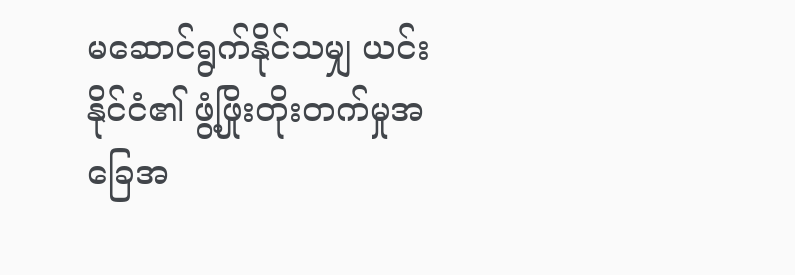မဆောင်ရွက်နိုင်သမျှ ယင်းနိုင်ငံ၏ ဖွံ့ဖြိုးတိုးတက်မှုအခြေအ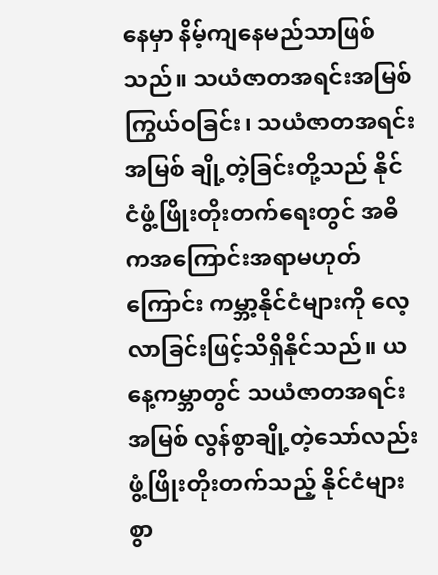နေမှာ နိမ့်ကျနေမည်သာဖြစ်သည်။ သယံဇာတအရင်းအမြစ်ကြွယ်ဝခြင်း၊ သယံဇာတအရင်းအမြစ် ချို့တဲ့ခြင်းတို့သည် နိုင်ငံဖွံ့ဖြိုးတိုးတက်ရေးတွင် အဓိကအကြောင်းအရာမဟုတ်ကြောင်း ကမ္ဘာ့နိုင်ငံများကို လေ့လာခြင်းဖြင့်သိရှိနိုင်သည်။ ယနေ့ကမ္ဘာတွင် သယံဇာတအရင်းအမြစ် လွန်စွာချို့တဲ့သော်လည်း ဖွံ့ဖြိုးတိုးတက်သည့် နိုင်ငံများစွာ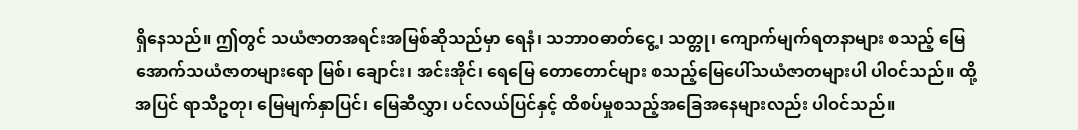ရှိနေသည်။ ဤတွင် သယံဇာတအရင်းအမြစ်ဆိုသည်မှာ ရေနံ၊ သဘာဝဓာတ်ငွေ့၊ သတ္တု၊ ကျောက်မျက်ရတနာများ စသည့် မြေအောက်သယံဇာတများရော မြစ်၊ ချောင်း၊ အင်းအိုင်၊ ရေမြေ တောတောင်များ စသည့်မြေပေါ်သယံဇာတများပါ ပါဝင်သည်။ ထို့အပြင် ရာသီဥတု၊ မြေမျက်နှာပြင်၊ မြေဆီလွှာ၊ ပင်လယ်ပြင်နှင့် ထိစပ်မှုစသည့်အခြေအနေများလည်း ပါဝင်သည်။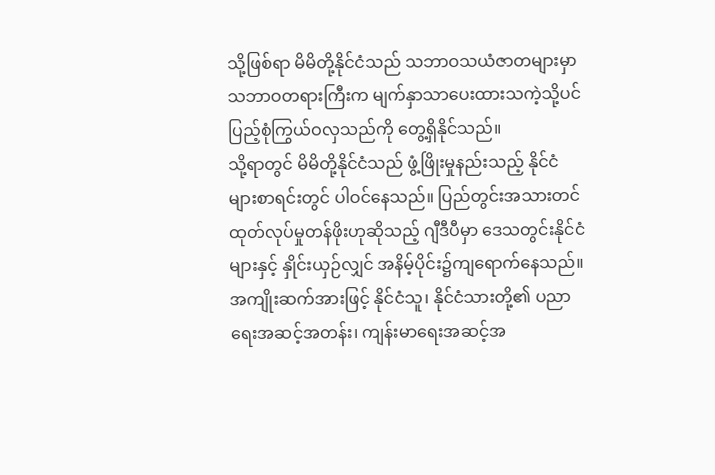သို့ဖြစ်ရာ မိမိတို့နိုင်ငံသည် သဘာဝသယံဇာတများမှာ သဘာဝတရားကြီးက မျက်နှာသာပေးထားသကဲ့သို့ပင် ပြည့်စုံကြွယ်ဝလှသည်ကို တွေ့ရှိနိုင်သည်။
သို့ရာတွင် မိမိတို့နိုင်ငံသည် ဖွံ့ဖြိုးမှုနည်းသည့် နိုင်ငံများစာရင်းတွင် ပါဝင်နေသည်။ ပြည်တွင်းအသားတင် ထုတ်လုပ်မှုတန်ဖိုးဟုဆိုသည့် ဂျီဒီပီမှာ ဒေသတွင်းနိုင်ငံများနှင့် နှိုင်းယှဉ်လျှင် အနိမ့်ပိုင်း၌ကျရောက်နေသည်။ အကျိုးဆက်အားဖြင့် နိုင်ငံသူ၊ နိုင်ငံသားတို့၏ ပညာရေးအဆင့်အတန်း၊ ကျန်းမာရေးအဆင့်အ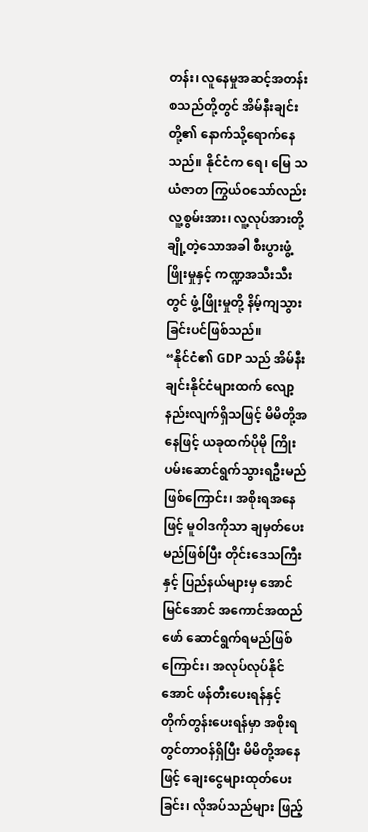တန်း၊ လူနေမှုအဆင့်အတန်း စသည်တို့တွင် အိမ်နီးချင်းတို့၏ နောက်သို့ရောက်နေသည်။ နိုင်ငံက ရေ၊ မြေ သယံဇာတ ကြွယ်ဝသော်လည်း လူ့စွမ်းအား၊ လူ့လုပ်အားတို့ ချို့တဲ့သောအခါ စီးပွားဖွံ့ဖြိုးမှုနှင့် ကဏ္ဍအသီးသီးတွင် ဖွံ့ဖြိုးမှုတို့ နိမ့်ကျသွားခြင်းပင်ဖြစ်သည်။
“နိုင်ငံ၏ GDP သည် အိမ်နီးချင်းနိုင်ငံများထက် လျော့နည်းလျက်ရှိသဖြင့် မိမိတို့အနေဖြင့် ယခုထက်ပိုမို ကြိုးပမ်းဆောင်ရွက်သွားရဦးမည်ဖြစ်ကြောင်း၊ အစိုးရအနေဖြင့် မူဝါဒကိုသာ ချမှတ်ပေးမည်ဖြစ်ပြီး တိုင်းဒေသကြီးနှင့် ပြည်နယ်များမှ အောင်မြင်အောင် အကောင်အထည်ဖော် ဆောင်ရွက်ရမည်ဖြစ်ကြောင်း၊ အလုပ်လုပ်နိုင်အောင် ဖန်တီးပေးရန်နှင့် တိုက်တွန်းပေးရန်မှာ အစိုးရတွင်တာဝန်ရှိပြီး မိမိတို့အနေဖြင့် ချေးငွေများထုတ်ပေးခြင်း၊ လိုအပ်သည်များ ဖြည့်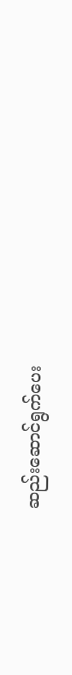ဆည်းဆောင်ရွက်ပေး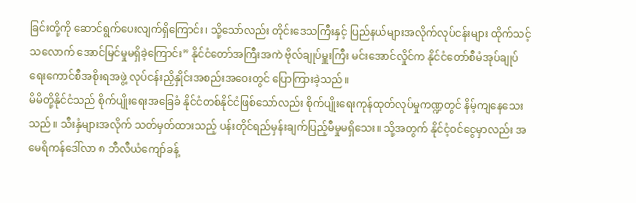ခြင်းတို့ကို ဆောင်ရွက်ပေးလျက်ရှိကြောင်း၊ သို့သော်လည်း တိုင်းဒေသကြီးနှင့် ပြည်နယ်များအလိုက်လုပ်ငန်းများ ထိုက်သင့်သလောက် အောင်မြင်မှုမရှိခဲ့ကြောင်း” နိုင်ငံတော်အကြီးအကဲ ဗိုလ်ချုပ်မှူးကြီး မင်းအောင်လှိုင်က နိုင်ငံတော်စီမံအုပ်ချုပ်ရေးကောင်စီအစိုးရအဖွဲ့ လုပ်ငန်းညှိနှိုင်းအစည်းအဝေးတွင် ပြောကြားခဲ့သည်။
မိမိတို့နိုင်ငံသည် စိုက်ပျိုးရေးအခြေခံ နိုင်ငံတစ်နိုင်ငံဖြစ်သော်လည်း စိုက်ပျိုးရေးကုန်ထုတ်လုပ်မှုကဏ္ဍတွင် နိမ့်ကျနေသေးသည်။ သီးနှံများအလိုက် သတ်မှတ်ထားသည့် ပန်းတိုင်ရည်မှန်းချက်ပြည့်မီမှုမရှိသေး။ သို့အတွက် နိုင်ငံ့ဝင်ငွေမှာလည်း အမေရိကန်ဒေါ်လာ ၈ ဘီလီယံကျော်ခန့်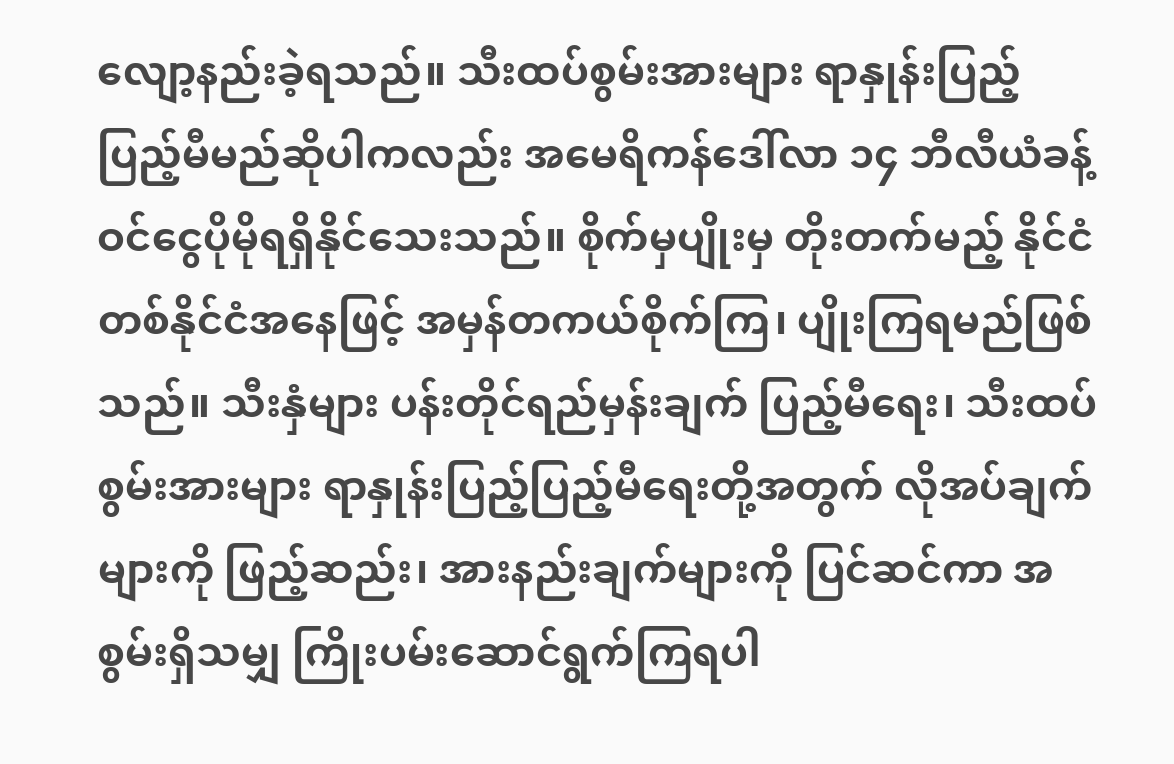လျော့နည်းခဲ့ရသည်။ သီးထပ်စွမ်းအားများ ရာနှုန်းပြည့် ပြည့်မီမည်ဆိုပါကလည်း အမေရိကန်ဒေါ်လာ ၁၄ ဘီလီယံခန့် ဝင်ငွေပိုမိုရရှိနိုင်သေးသည်။ စိုက်မှပျိုးမှ တိုးတက်မည့် နိုင်ငံတစ်နိုင်ငံအနေဖြင့် အမှန်တကယ်စိုက်ကြ၊ ပျိုးကြရမည်ဖြစ်သည်။ သီးနှံများ ပန်းတိုင်ရည်မှန်းချက် ပြည့်မီရေး၊ သီးထပ်စွမ်းအားများ ရာနှုန်းပြည့်ပြည့်မီရေးတို့အတွက် လိုအပ်ချက်များကို ဖြည့်ဆည်း၊ အားနည်းချက်များကို ပြင်ဆင်ကာ အစွမ်းရှိသမျှ ကြိုးပမ်းဆောင်ရွက်ကြရပါ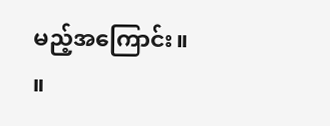မည့်အကြောင်း။ ။